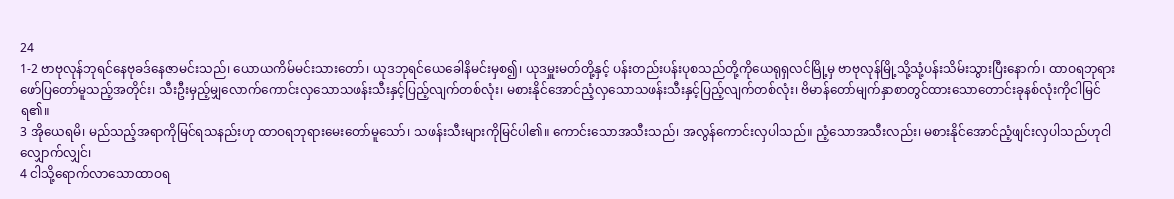24
1-2 ဗာဗုလုန်ဘုရင်နေဗုခဒ်နေဇာမင်းသည်၊ ယောယကိမ်မင်းသားတော်၊ ယုဒဘုရင်ယေခေါနိမင်းမှစ၍၊ ယုဒမှူးမတ်တို့နှင့် ပန်းတည်းပန်းပုစသည်တို့ကိုယေရုရှလင်မြို့မှ ဗာဗုလုန်မြို့သို့သုံ့ပန်းသိမ်းသွားပြီးနောက်၊ ထာဝရဘုရားဖော်ပြတော်မူသည့်အတိုင်း၊ သီးဦးမှည့်မျှလောက်ကောင်းလှသောသဖန်းသီးနှင့်ပြည့်လျက်တစ်လုံး၊ မစားနိုင်အောင်ညံ့လှသောသဖန်းသီးနှင့်ပြည့်လျက်တစ်လုံး၊ ဗိမာန်တော်မျက်နှာစာတွင်ထားသောတောင်းခုနစ်လုံးကိုငါမြင်ရ၏။
3 အိုယေရမိ၊ မည်သည့်အရာကိုမြင်ရသနည်းဟု ထာဝရဘုရားမေးတော်မူသော်၊ သဖန်းသီးများကိုမြင်ပါ၏။ ကောင်းသောအသီးသည်၊ အလွန်ကောင်းလှပါသည်။ ညံ့သောအသီးလည်း၊ မစားနိုင်အောင်ညံ့ဖျင်းလှပါသည်ဟုငါလျှောက်လျှင်၊
4 ငါသို့ရောက်လာသောထာဝရ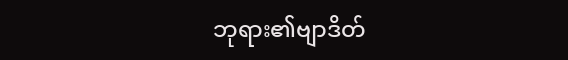ဘုရား၏ဗျာဒိတ်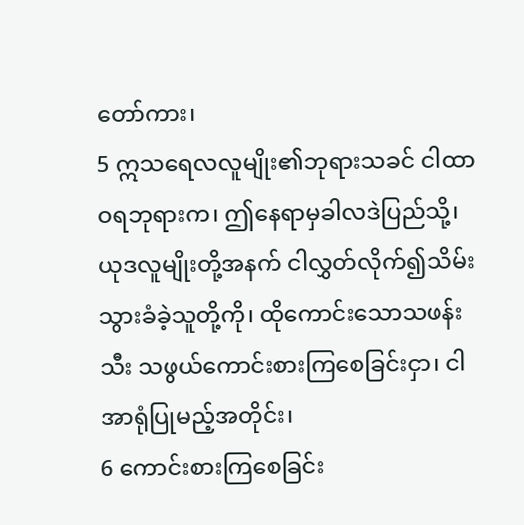တော်ကား၊
5 ဣသရေလလူမျိုး၏ဘုရားသခင် ငါထာဝရဘုရားက၊ ဤနေရာမှခါလဒဲပြည်သို့၊ ယုဒလူမျိုးတို့အနက် ငါလွှတ်လိုက်၍သိမ်းသွားခံခဲ့သူတို့ကို၊ ထိုကောင်းသောသဖန်းသီး သဖွယ်ကောင်းစားကြစေခြင်းငှာ၊ ငါအာရုံပြုမည့်အတိုင်း၊
6 ကောင်းစားကြစေခြင်း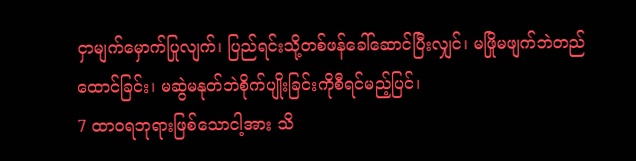ငှာမျက်မှောက်ပြုလျက်၊ ပြည်ရင်းသို့တစ်ဖန်ခေါ်ဆောင်ပြီးလျှင်၊ မဖြိုမဖျက်ဘဲတည်ထောင်ခြင်း၊ မဆွဲမနုတ်ဘဲစိုက်ပျိုးခြင်းကိုစီရင်မည့်ပြင်၊
7 ထာဝရဘုရားဖြစ်သောငါ့အား သိ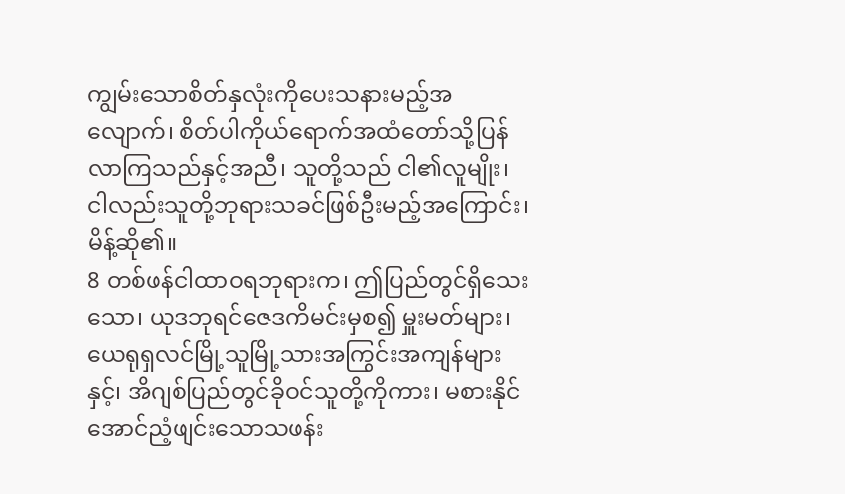ကျွမ်းသောစိတ်နှလုံးကိုပေးသနားမည့်အလျောက်၊ စိတ်ပါကိုယ်ရောက်အထံတော်သို့ပြန်လာကြသည်နှင့်အညီ၊ သူတို့သည် ငါ၏လူမျိုး၊ ငါလည်းသူတို့ဘုရားသခင်ဖြစ်ဦးမည့်အကြောင်း၊ မိန့်ဆို၏။
8 တစ်ဖန်ငါထာဝရဘုရားက၊ ဤပြည်တွင်ရှိသေးသော၊ ယုဒဘုရင်ဇေဒကိမင်းမှစ၍ မှူးမတ်များ၊ ယေရုရှလင်မြို့သူမြို့သားအကြွင်းအကျန်များနှင့်၊ အိဂျစ်ပြည်တွင်ခိုဝင်သူတို့ကိုကား၊ မစားနိုင်အောင်ညံ့ဖျင်းသောသဖန်း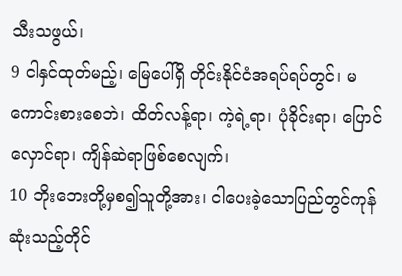သီးသဖွယ်၊
9 ငါနှင်ထုတ်မည့်၊ မြေပေါ်ရှိ တိုင်းနိုင်ငံအရပ်ရပ်တွင်၊ မကောင်းစားစေဘဲ၊ ထိတ်လန့်ရာ၊ ကဲ့ရဲ့ရာ၊ ပုံခိုင်းရာ၊ ပြောင်လှောင်ရာ၊ ကျိန်ဆဲရာဖြစ်စေလျက်၊
10 ဘိုးဘေးတို့မှစ၍သူတို့အား၊ ငါပေးခဲ့သောပြည်တွင်ကုန်ဆုံးသည့်တိုင်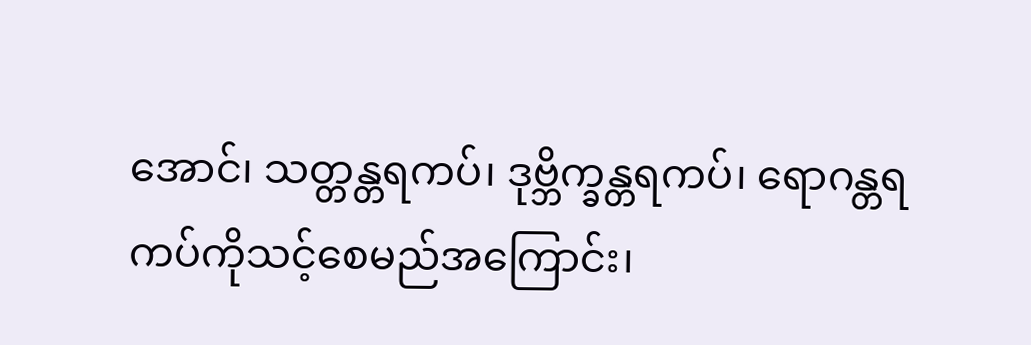အောင်၊ သတ္တန္တရကပ်၊ ဒုဗ္ဘိက္ခန္တရကပ်၊ ရောဂန္တရကပ်ကိုသင့်စေမည်အကြောင်း၊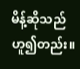မိန့်ဆိုသည်ဟူ၍တည်း။